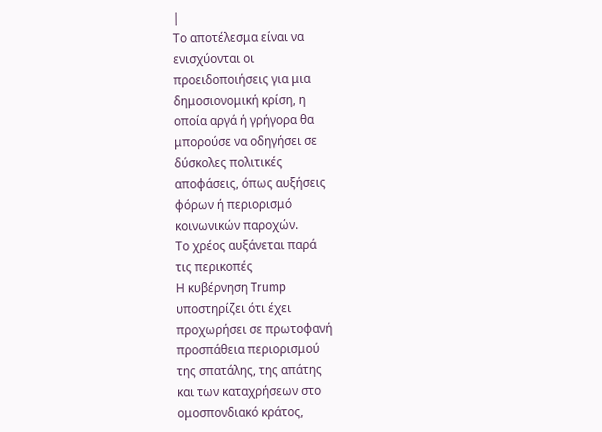|
Το αποτέλεσμα είναι να
ενισχύονται οι
προειδοποιήσεις για μια
δημοσιονομική κρίση, η
οποία αργά ή γρήγορα θα
μπορούσε να οδηγήσει σε
δύσκολες πολιτικές
αποφάσεις, όπως αυξήσεις
φόρων ή περιορισμό
κοινωνικών παροχών.
Το χρέος αυξάνεται παρά
τις περικοπές
Η κυβέρνηση Trump
υποστηρίζει ότι έχει
προχωρήσει σε πρωτοφανή
προσπάθεια περιορισμού
της σπατάλης, της απάτης
και των καταχρήσεων στο
ομοσπονδιακό κράτος,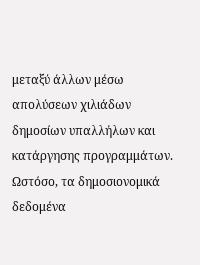μεταξύ άλλων μέσω
απολύσεων χιλιάδων
δημοσίων υπαλλήλων και
κατάργησης προγραμμάτων.
Ωστόσο, τα δημοσιονομικά
δεδομένα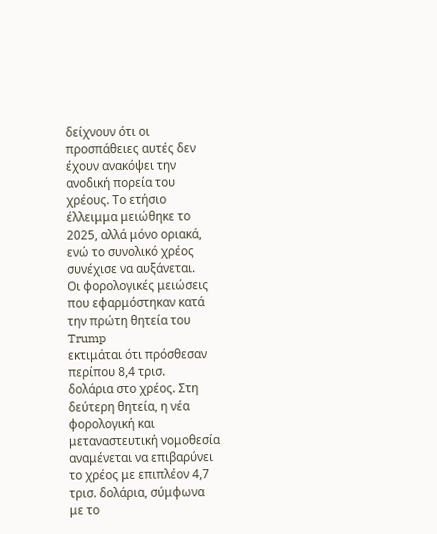δείχνουν ότι οι
προσπάθειες αυτές δεν
έχουν ανακόψει την
ανοδική πορεία του
χρέους. Το ετήσιο
έλλειμμα μειώθηκε το
2025, αλλά μόνο οριακά,
ενώ το συνολικό χρέος
συνέχισε να αυξάνεται.
Οι φορολογικές μειώσεις
που εφαρμόστηκαν κατά
την πρώτη θητεία του
Trump
εκτιμάται ότι πρόσθεσαν
περίπου 8,4 τρισ.
δολάρια στο χρέος. Στη
δεύτερη θητεία, η νέα
φορολογική και
μεταναστευτική νομοθεσία
αναμένεται να επιβαρύνει
το χρέος με επιπλέον 4,7
τρισ. δολάρια, σύμφωνα
με το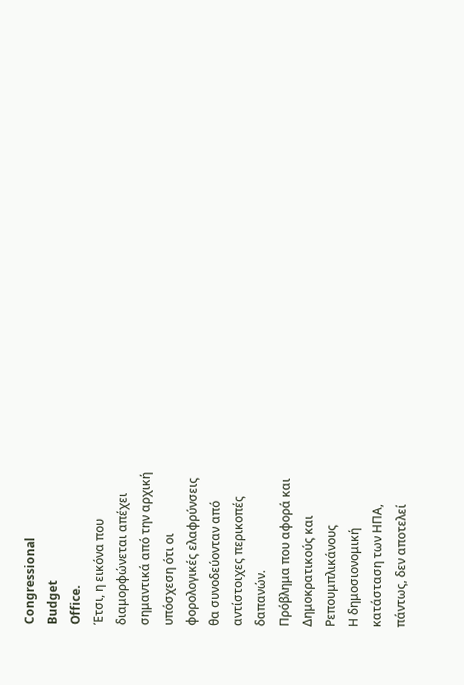Congressional
Budget
Office.
Έτσι, η εικόνα που
διαμορφώνεται απέχει
σημαντικά από την αρχική
υπόσχεση ότι οι
φορολογικές ελαφρύνσεις
θα συνοδεύονταν από
αντίστοιχες περικοπές
δαπανών.
Πρόβλημα που αφορά και
Δημοκρατικούς και
Ρεπουμπλικάνους
Η δημοσιονομική
κατάσταση των ΗΠΑ,
πάντως, δεν αποτελεί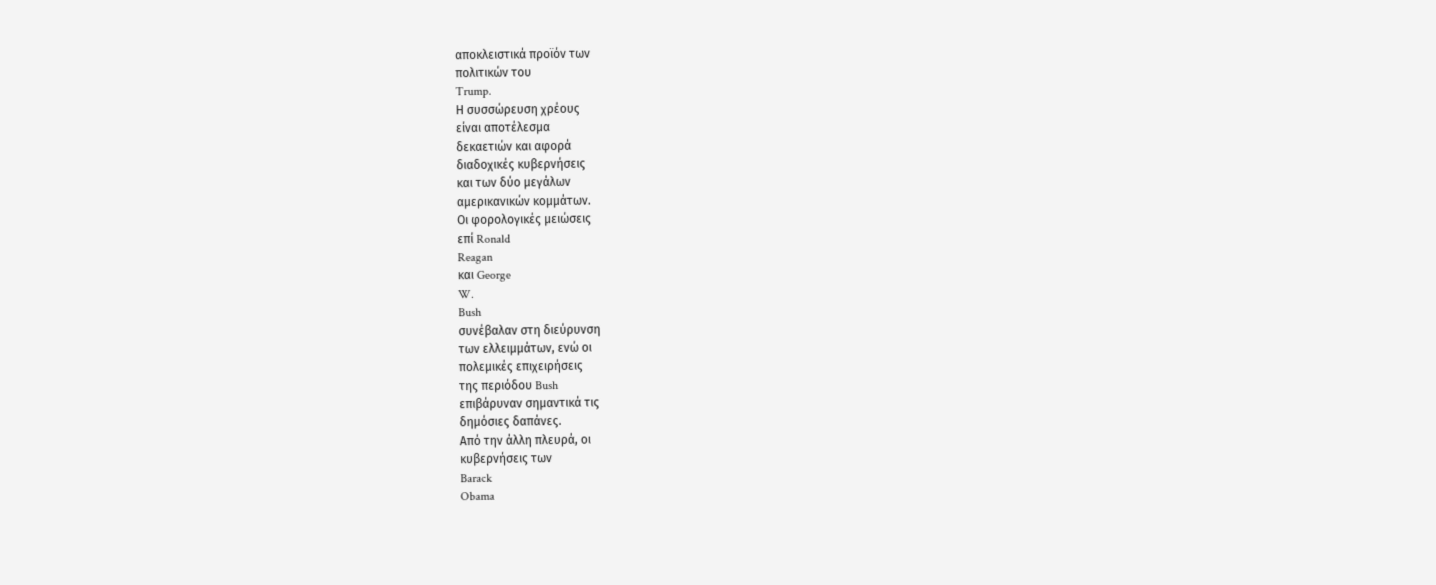αποκλειστικά προϊόν των
πολιτικών του
Trump.
Η συσσώρευση χρέους
είναι αποτέλεσμα
δεκαετιών και αφορά
διαδοχικές κυβερνήσεις
και των δύο μεγάλων
αμερικανικών κομμάτων.
Οι φορολογικές μειώσεις
επί Ronald
Reagan
και George
W.
Bush
συνέβαλαν στη διεύρυνση
των ελλειμμάτων, ενώ οι
πολεμικές επιχειρήσεις
της περιόδου Bush
επιβάρυναν σημαντικά τις
δημόσιες δαπάνες.
Από την άλλη πλευρά, οι
κυβερνήσεις των
Barack
Obama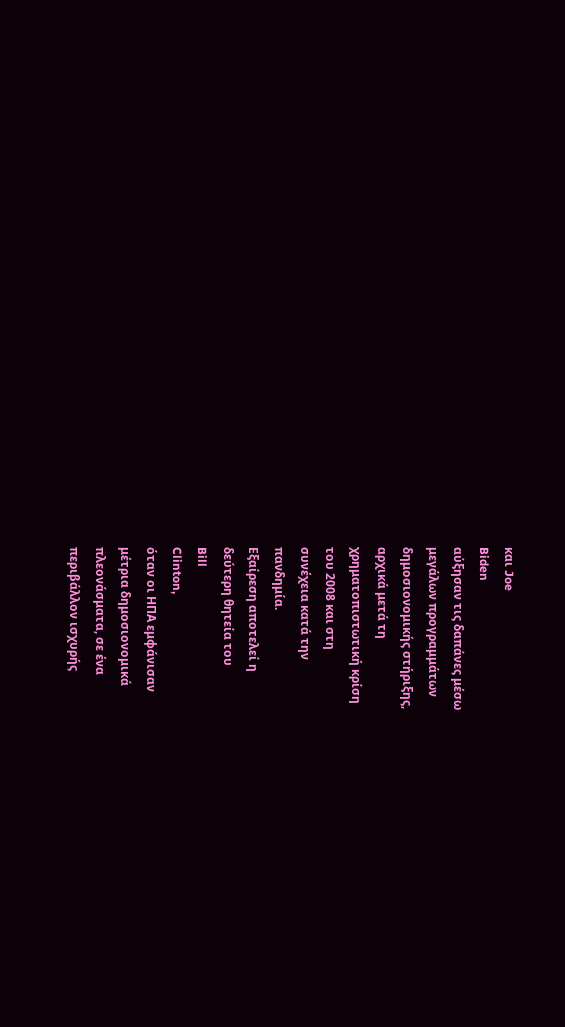και Joe
Biden
αύξησαν τις δαπάνες μέσω
μεγάλων προγραμμάτων
δημοσιονομικής στήριξης,
αρχικά μετά τη
χρηματοπιστωτική κρίση
του 2008 και στη
συνέχεια κατά την
πανδημία.
Εξαίρεση αποτελεί η
δεύτερη θητεία του
Bill
Clinton,
όταν οι ΗΠΑ εμφάνισαν
μέτρια δημοσιονομικά
πλεονάσματα, σε ένα
περιβάλλον ισχυρής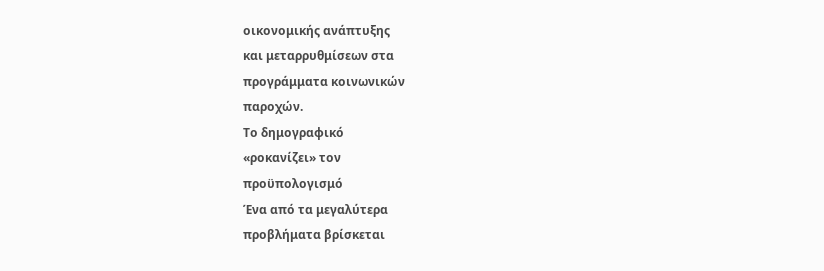οικονομικής ανάπτυξης
και μεταρρυθμίσεων στα
προγράμματα κοινωνικών
παροχών.
Το δημογραφικό
«ροκανίζει» τον
προϋπολογισμό
Ένα από τα μεγαλύτερα
προβλήματα βρίσκεται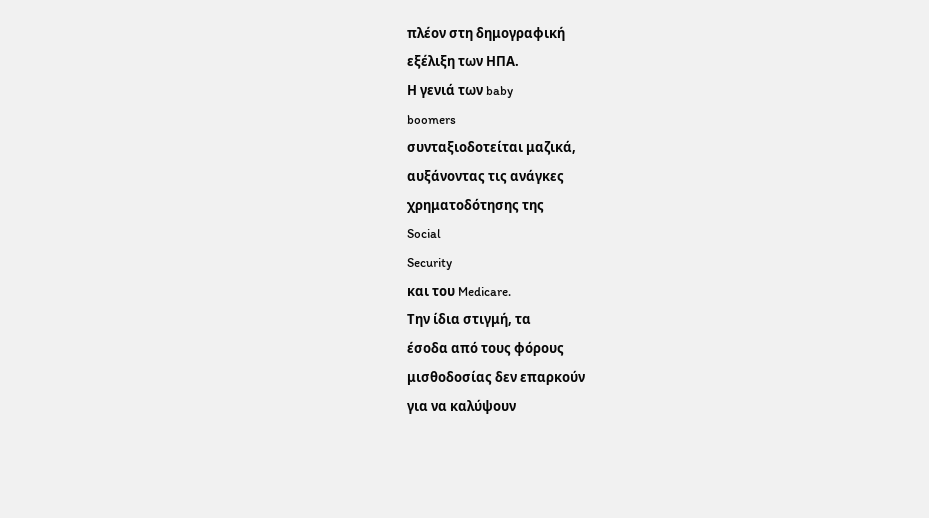πλέον στη δημογραφική
εξέλιξη των ΗΠΑ.
Η γενιά των baby
boomers
συνταξιοδοτείται μαζικά,
αυξάνοντας τις ανάγκες
χρηματοδότησης της
Social
Security
και του Medicare.
Την ίδια στιγμή, τα
έσοδα από τους φόρους
μισθοδοσίας δεν επαρκούν
για να καλύψουν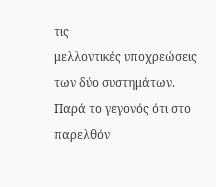τις
μελλοντικές υποχρεώσεις
των δύο συστημάτων.
Παρά το γεγονός ότι στο
παρελθόν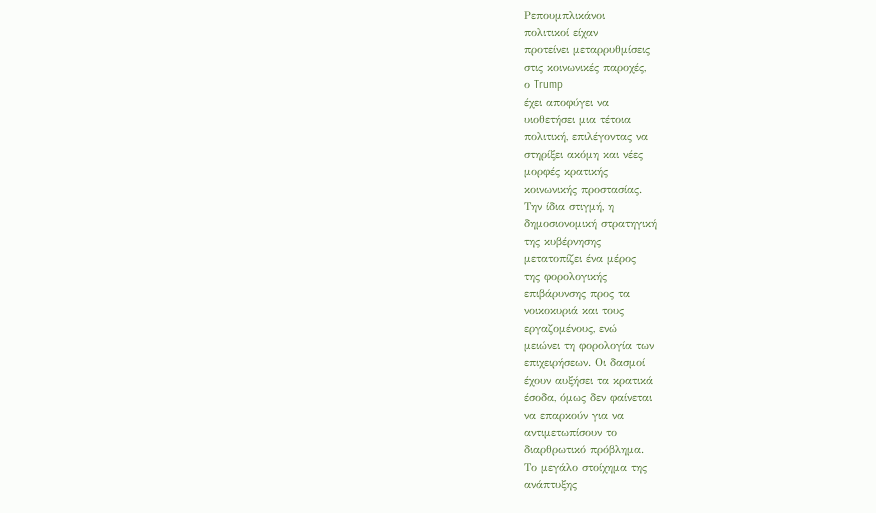Ρεπουμπλικάνοι
πολιτικοί είχαν
προτείνει μεταρρυθμίσεις
στις κοινωνικές παροχές,
ο Trump
έχει αποφύγει να
υιοθετήσει μια τέτοια
πολιτική, επιλέγοντας να
στηρίξει ακόμη και νέες
μορφές κρατικής
κοινωνικής προστασίας.
Την ίδια στιγμή, η
δημοσιονομική στρατηγική
της κυβέρνησης
μετατοπίζει ένα μέρος
της φορολογικής
επιβάρυνσης προς τα
νοικοκυριά και τους
εργαζομένους, ενώ
μειώνει τη φορολογία των
επιχειρήσεων. Οι δασμοί
έχουν αυξήσει τα κρατικά
έσοδα, όμως δεν φαίνεται
να επαρκούν για να
αντιμετωπίσουν το
διαρθρωτικό πρόβλημα.
Το μεγάλο στοίχημα της
ανάπτυξης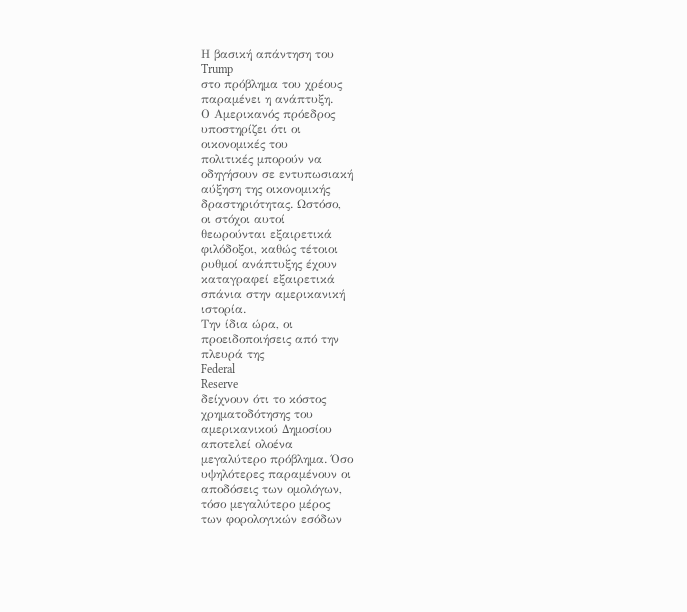Η βασική απάντηση του
Trump
στο πρόβλημα του χρέους
παραμένει η ανάπτυξη.
Ο Αμερικανός πρόεδρος
υποστηρίζει ότι οι
οικονομικές του
πολιτικές μπορούν να
οδηγήσουν σε εντυπωσιακή
αύξηση της οικονομικής
δραστηριότητας. Ωστόσο,
οι στόχοι αυτοί
θεωρούνται εξαιρετικά
φιλόδοξοι, καθώς τέτοιοι
ρυθμοί ανάπτυξης έχουν
καταγραφεί εξαιρετικά
σπάνια στην αμερικανική
ιστορία.
Την ίδια ώρα, οι
προειδοποιήσεις από την
πλευρά της
Federal
Reserve
δείχνουν ότι το κόστος
χρηματοδότησης του
αμερικανικού Δημοσίου
αποτελεί ολοένα
μεγαλύτερο πρόβλημα. Όσο
υψηλότερες παραμένουν οι
αποδόσεις των ομολόγων,
τόσο μεγαλύτερο μέρος
των φορολογικών εσόδων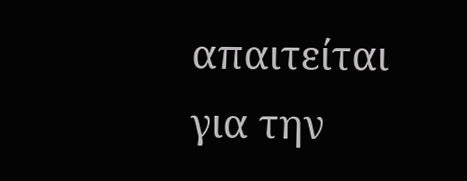απαιτείται για την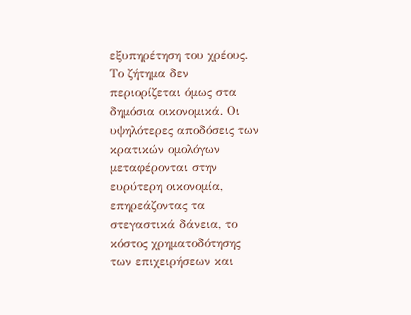εξυπηρέτηση του χρέους.
Το ζήτημα δεν
περιορίζεται όμως στα
δημόσια οικονομικά. Οι
υψηλότερες αποδόσεις των
κρατικών ομολόγων
μεταφέρονται στην
ευρύτερη οικονομία,
επηρεάζοντας τα
στεγαστικά δάνεια, το
κόστος χρηματοδότησης
των επιχειρήσεων και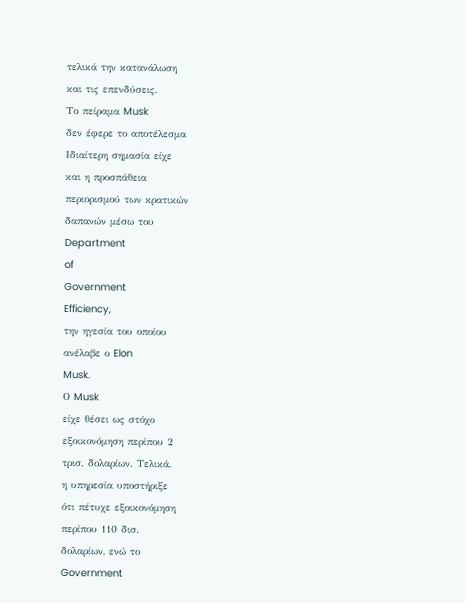τελικά την κατανάλωση
και τις επενδύσεις.
Το πείραμα Musk
δεν έφερε το αποτέλεσμα
Ιδιαίτερη σημασία είχε
και η προσπάθεια
περιορισμού των κρατικών
δαπανών μέσω του
Department
of
Government
Efficiency,
την ηγεσία του οποίου
ανέλαβε ο Elon
Musk.
Ο Musk
είχε θέσει ως στόχο
εξοικονόμηση περίπου 2
τρισ. δολαρίων. Τελικά,
η υπηρεσία υποστήριξε
ότι πέτυχε εξοικονόμηση
περίπου 110 δισ.
δολαρίων, ενώ το
Government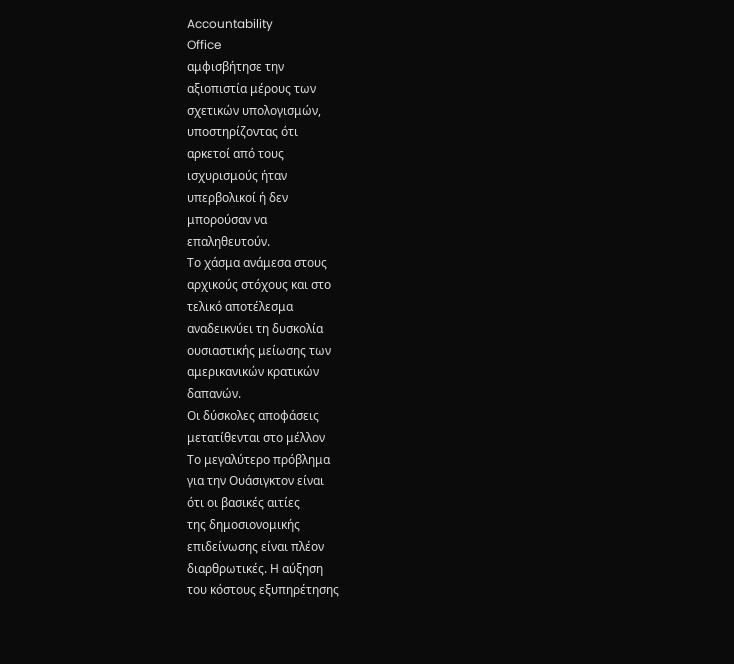Accountability
Office
αμφισβήτησε την
αξιοπιστία μέρους των
σχετικών υπολογισμών,
υποστηρίζοντας ότι
αρκετοί από τους
ισχυρισμούς ήταν
υπερβολικοί ή δεν
μπορούσαν να
επαληθευτούν.
Το χάσμα ανάμεσα στους
αρχικούς στόχους και στο
τελικό αποτέλεσμα
αναδεικνύει τη δυσκολία
ουσιαστικής μείωσης των
αμερικανικών κρατικών
δαπανών.
Οι δύσκολες αποφάσεις
μετατίθενται στο μέλλον
Το μεγαλύτερο πρόβλημα
για την Ουάσιγκτον είναι
ότι οι βασικές αιτίες
της δημοσιονομικής
επιδείνωσης είναι πλέον
διαρθρωτικές. Η αύξηση
του κόστους εξυπηρέτησης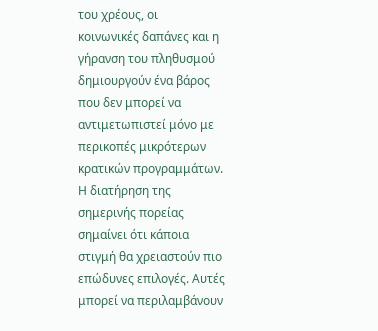του χρέους, οι
κοινωνικές δαπάνες και η
γήρανση του πληθυσμού
δημιουργούν ένα βάρος
που δεν μπορεί να
αντιμετωπιστεί μόνο με
περικοπές μικρότερων
κρατικών προγραμμάτων.
Η διατήρηση της
σημερινής πορείας
σημαίνει ότι κάποια
στιγμή θα χρειαστούν πιο
επώδυνες επιλογές. Αυτές
μπορεί να περιλαμβάνουν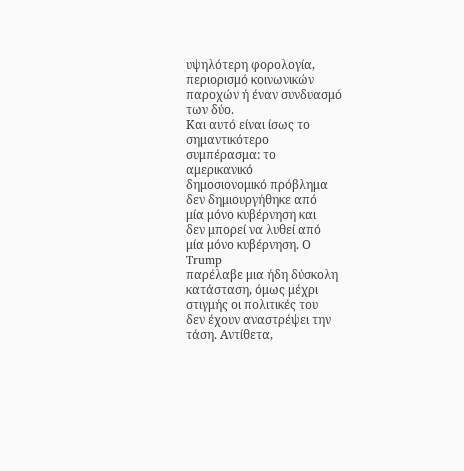υψηλότερη φορολογία,
περιορισμό κοινωνικών
παροχών ή έναν συνδυασμό
των δύο.
Και αυτό είναι ίσως το
σημαντικότερο
συμπέρασμα: το
αμερικανικό
δημοσιονομικό πρόβλημα
δεν δημιουργήθηκε από
μία μόνο κυβέρνηση και
δεν μπορεί να λυθεί από
μία μόνο κυβέρνηση. Ο
Trump
παρέλαβε μια ήδη δύσκολη
κατάσταση, όμως μέχρι
στιγμής οι πολιτικές του
δεν έχουν αναστρέψει την
τάση. Αντίθετα,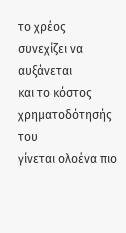το χρέος
συνεχίζει να αυξάνεται
και το κόστος
χρηματοδότησής του
γίνεται ολοένα πιο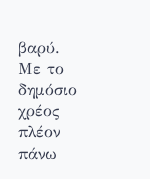βαρύ.
Με το δημόσιο χρέος
πλέον πάνω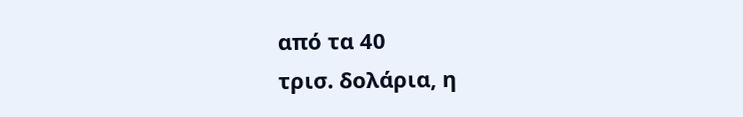από τα 40
τρισ. δολάρια, η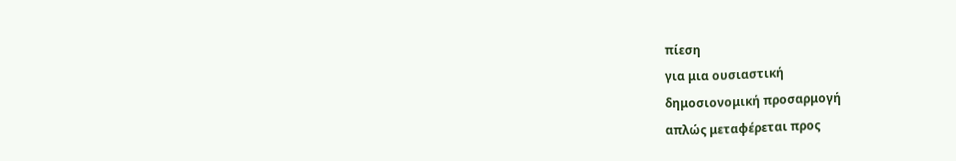πίεση
για μια ουσιαστική
δημοσιονομική προσαρμογή
απλώς μεταφέρεται προς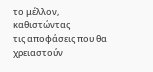το μέλλον, καθιστώντας
τις αποφάσεις που θα
χρειαστούν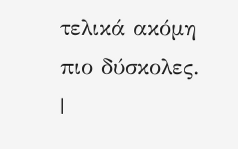τελικά ακόμη
πιο δύσκολες.
|